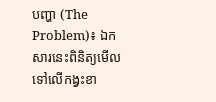បញ្ហា (The Problem)៖ ឯកសារនេះពិនិត្យមើលទៅលើកង្វះខា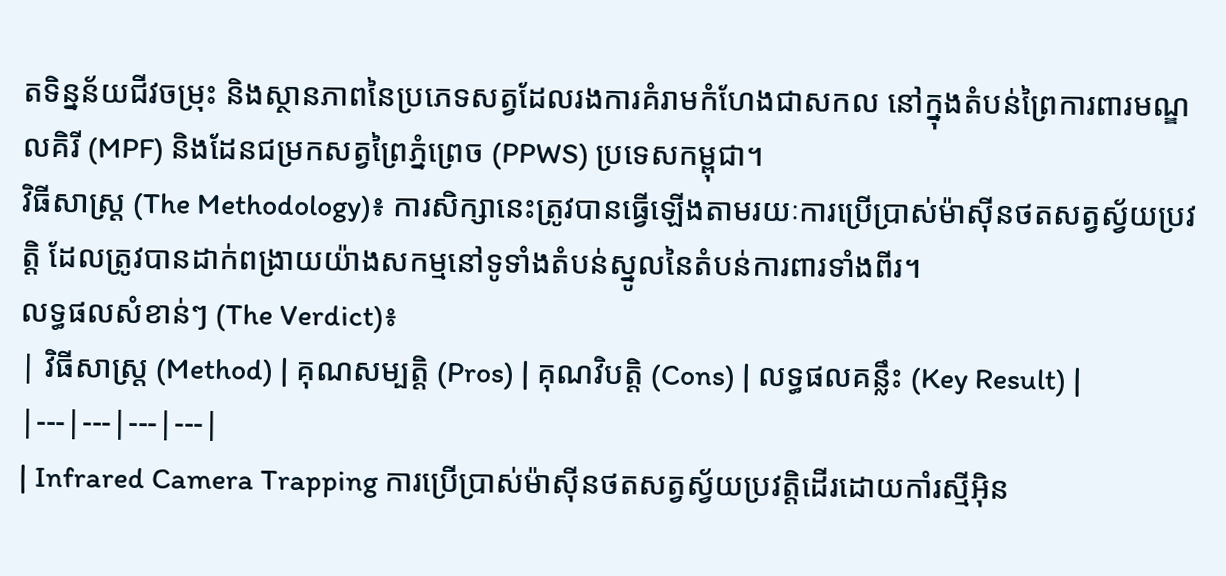តទិន្នន័យជីវចម្រុះ និងស្ថានភាពនៃប្រភេទសត្វដែលរងការគំរាមកំហែងជាសកល នៅក្នុងតំបន់ព្រៃការពារមណ្ឌលគិរី (MPF) និងដែនជម្រកសត្វព្រៃភ្នំព្រេច (PPWS) ប្រទេសកម្ពុជា។
វិធីសាស្ត្រ (The Methodology)៖ ការសិក្សានេះត្រូវបានធ្វើឡើងតាមរយៈការប្រើប្រាស់ម៉ាស៊ីនថតសត្វស្វ័យប្រវត្តិ ដែលត្រូវបានដាក់ពង្រាយយ៉ាងសកម្មនៅទូទាំងតំបន់ស្នូលនៃតំបន់ការពារទាំងពីរ។
លទ្ធផលសំខាន់ៗ (The Verdict)៖
| វិធីសាស្ត្រ (Method) | គុណសម្បត្តិ (Pros) | គុណវិបត្តិ (Cons) | លទ្ធផលគន្លឹះ (Key Result) |
|---|---|---|---|
| Infrared Camera Trapping ការប្រើប្រាស់ម៉ាស៊ីនថតសត្វស្វ័យប្រវត្តិដើរដោយកាំរស្មីអ៊ិន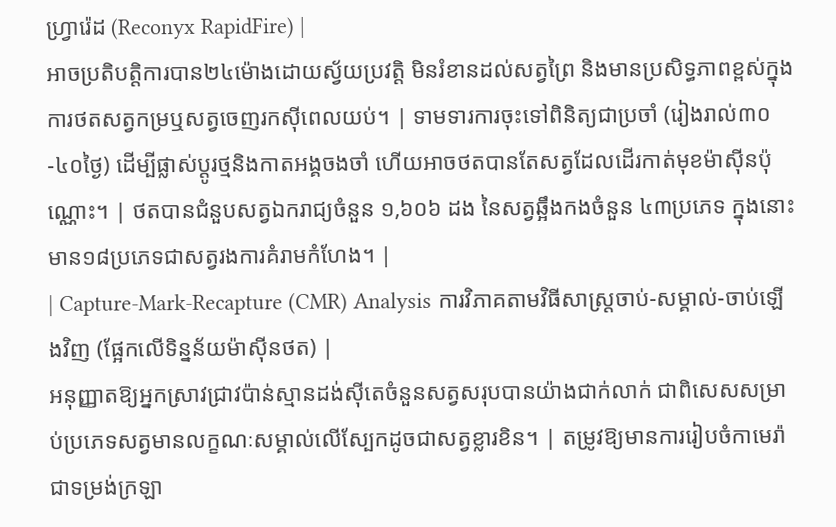ហ្វ្រារ៉េដ (Reconyx RapidFire) |
អាចប្រតិបត្តិការបាន២៤ម៉ោងដោយស្វ័យប្រវត្តិ មិនរំខានដល់សត្វព្រៃ និងមានប្រសិទ្ធភាពខ្ពស់ក្នុងការថតសត្វកម្រឬសត្វចេញរកស៊ីពេលយប់។ | ទាមទារការចុះទៅពិនិត្យជាប្រចាំ (រៀងរាល់៣០-៤០ថ្ងៃ) ដើម្បីផ្លាស់ប្តូរថ្មនិងកាតអង្គចងចាំ ហើយអាចថតបានតែសត្វដែលដើរកាត់មុខម៉ាស៊ីនប៉ុណ្ណោះ។ | ថតបានជំនួបសត្វឯករាជ្យចំនួន ១,៦០៦ ដង នៃសត្វឆ្អឹងកងចំនួន ៤៣ប្រភេទ ក្នុងនោះមាន១៨ប្រភេទជាសត្វរងការគំរាមកំហែង។ |
| Capture-Mark-Recapture (CMR) Analysis ការវិភាគតាមវិធីសាស្ត្រចាប់-សម្គាល់-ចាប់ឡើងវិញ (ផ្អែកលើទិន្នន័យម៉ាស៊ីនថត) |
អនុញ្ញាតឱ្យអ្នកស្រាវជ្រាវប៉ាន់ស្មានដង់ស៊ីតេចំនួនសត្វសរុបបានយ៉ាងជាក់លាក់ ជាពិសេសសម្រាប់ប្រភេទសត្វមានលក្ខណៈសម្គាល់លើស្បែកដូចជាសត្វខ្លារខិន។ | តម្រូវឱ្យមានការរៀបចំកាមេរ៉ាជាទម្រង់ក្រឡា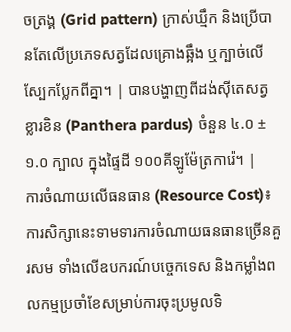ចត្រង្គ (Grid pattern) ក្រាស់ឃ្មឹក និងប្រើបានតែលើប្រភេទសត្វដែលគ្រោងឆ្អឹង ឬក្បាច់លើស្បែកប្លែកពីគ្នា។ | បានបង្ហាញពីដង់ស៊ីតេសត្វខ្លារខិន (Panthera pardus) ចំនួន ៤.០ ± ១.០ ក្បាល ក្នុងផ្ទៃដី ១០០គីឡូម៉ែត្រការ៉េ។ |
ការចំណាយលើធនធាន (Resource Cost)៖ ការសិក្សានេះទាមទារការចំណាយធនធានច្រើនគួរសម ទាំងលើឧបករណ៍បច្ចេកទេស និងកម្លាំងពលកម្មប្រចាំខែសម្រាប់ការចុះប្រមូលទិ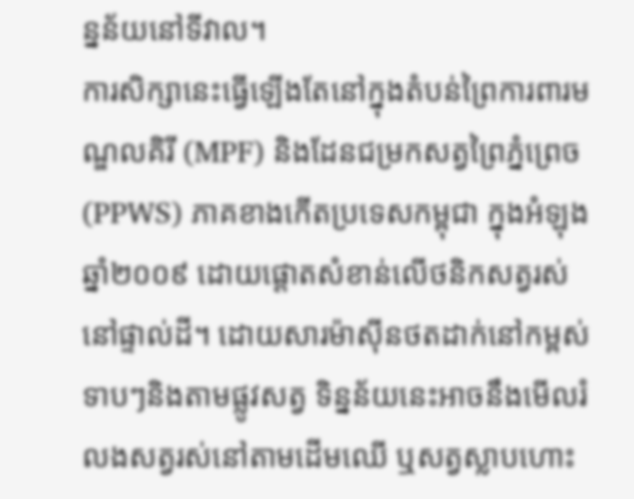ន្នន័យនៅទីវាល។
ការសិក្សានេះធ្វើឡើងតែនៅក្នុងតំបន់ព្រៃការពារមណ្ឌលគិរី (MPF) និងដែនជម្រកសត្វព្រៃភ្នំព្រេច (PPWS) ភាគខាងកើតប្រទេសកម្ពុជា ក្នុងអំឡុងឆ្នាំ២០០៩ ដោយផ្តោតសំខាន់លើថនិកសត្វរស់នៅផ្ទាល់ដី។ ដោយសារម៉ាស៊ីនថតដាក់នៅកម្ពស់ទាបៗនិងតាមផ្លូវសត្វ ទិន្នន័យនេះអាចនឹងមើលរំលងសត្វរស់នៅតាមដើមឈើ ឬសត្វស្លាបហោះ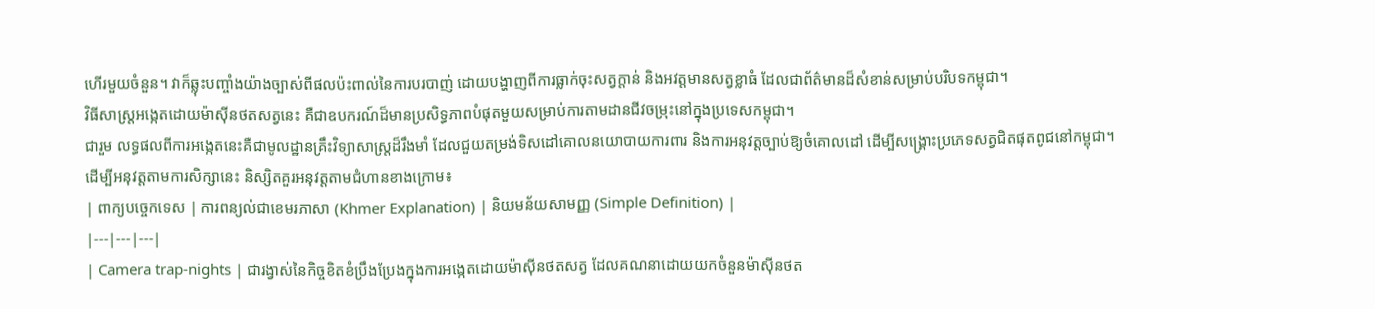ហើរមួយចំនួន។ វាក៏ឆ្លុះបញ្ចាំងយ៉ាងច្បាស់ពីផលប៉ះពាល់នៃការបរបាញ់ ដោយបង្ហាញពីការធ្លាក់ចុះសត្វក្តាន់ និងអវត្តមានសត្វខ្លាធំ ដែលជាព័ត៌មានដ៏សំខាន់សម្រាប់បរិបទកម្ពុជា។
វិធីសាស្ត្រអង្កេតដោយម៉ាស៊ីនថតសត្វនេះ គឺជាឧបករណ៍ដ៏មានប្រសិទ្ធភាពបំផុតមួយសម្រាប់ការតាមដានជីវចម្រុះនៅក្នុងប្រទេសកម្ពុជា។
ជារួម លទ្ធផលពីការអង្កេតនេះគឺជាមូលដ្ឋានគ្រឹះវិទ្យាសាស្ត្រដ៏រឹងមាំ ដែលជួយតម្រង់ទិសដៅគោលនយោបាយការពារ និងការអនុវត្តច្បាប់ឱ្យចំគោលដៅ ដើម្បីសង្គ្រោះប្រភេទសត្វជិតផុតពូជនៅកម្ពុជា។
ដើម្បីអនុវត្តតាមការសិក្សានេះ និស្សិតគួរអនុវត្តតាមជំហានខាងក្រោម៖
| ពាក្យបច្ចេកទេស | ការពន្យល់ជាខេមរភាសា (Khmer Explanation) | និយមន័យសាមញ្ញ (Simple Definition) |
|---|---|---|
| Camera trap-nights | ជារង្វាស់នៃកិច្ចខិតខំប្រឹងប្រែងក្នុងការអង្កេតដោយម៉ាស៊ីនថតសត្វ ដែលគណនាដោយយកចំនួនម៉ាស៊ីនថត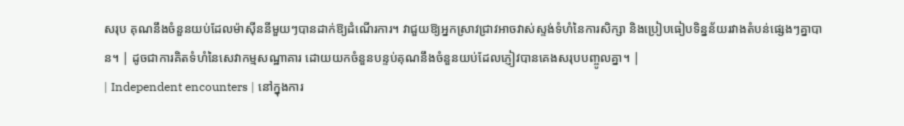សរុប គុណនឹងចំនួនយប់ដែលម៉ាស៊ីននីមួយៗបានដាក់ឱ្យដំណើរការ។ វាជួយឱ្យអ្នកស្រាវជ្រាវអាចវាស់ស្ទង់ទំហំនៃការសិក្សា និងប្រៀបធៀបទិន្នន័យរវាងតំបន់ផ្សេងៗគ្នាបាន។ | ដូចជាការគិតទំហំនៃសេវាកម្មសណ្ឋាគារ ដោយយកចំនួនបន្ទប់គុណនឹងចំនួនយប់ដែលភ្ញៀវបានគេងសរុបបញ្ចូលគ្នា។ |
| Independent encounters | នៅក្នុងការ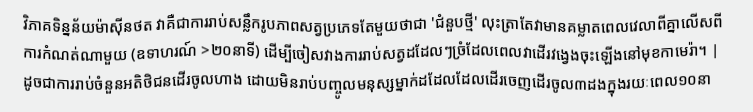វិភាគទិន្នន័យម៉ាស៊ីនថត វាគឺជាការរាប់សន្លឹករូបភាពសត្វប្រភេទតែមួយថាជា 'ជំនួបថ្មី' លុះត្រាតែវាមានគម្លាតពេលវេលាពីគ្នាលើសពីការកំណត់ណាមួយ (ឧទាហរណ៍ >២០នាទី) ដើម្បីចៀសវាងការរាប់សត្វដដែលៗច្រំដែលពេលវាដើរវង្វេងចុះឡើងនៅមុខកាមេរ៉ា។ | ដូចជាការរាប់ចំនួនអតិថិជនដើរចូលហាង ដោយមិនរាប់បញ្ចូលមនុស្សម្នាក់ដដែលដែលដើរចេញដើរចូល៣ដងក្នុងរយៈពេល១០នា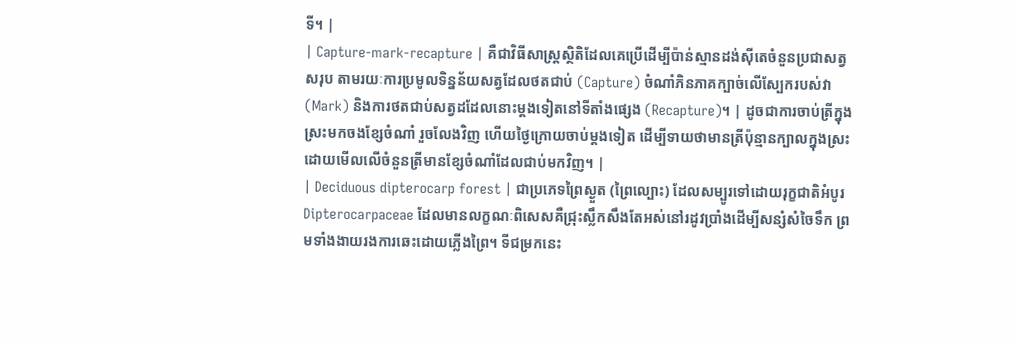ទី។ |
| Capture-mark-recapture | គឺជាវិធីសាស្ត្រស្ថិតិដែលគេប្រើដើម្បីប៉ាន់ស្មានដង់ស៊ីតេចំនួនប្រជាសត្វសរុប តាមរយៈការប្រមូលទិន្នន័យសត្វដែលថតជាប់ (Capture) ចំណាំភិនភាគក្បាច់លើស្បែករបស់វា (Mark) និងការថតជាប់សត្វដដែលនោះម្តងទៀតនៅទីតាំងផ្សេង (Recapture)។ | ដូចជាការចាប់ត្រីក្នុងស្រះមកចងខ្សែចំណាំ រួចលែងវិញ ហើយថ្ងៃក្រោយចាប់ម្តងទៀត ដើម្បីទាយថាមានត្រីប៉ុន្មានក្បាលក្នុងស្រះ ដោយមើលលើចំនួនត្រីមានខ្សែចំណាំដែលជាប់មកវិញ។ |
| Deciduous dipterocarp forest | ជាប្រភេទព្រៃស្ងួត (ព្រៃល្បោះ) ដែលសម្បូរទៅដោយរុក្ខជាតិអំបូរ Dipterocarpaceae ដែលមានលក្ខណៈពិសេសគឺជ្រុះស្លឹកសឹងតែអស់នៅរដូវប្រាំងដើម្បីសន្សំសំចៃទឹក ព្រមទាំងងាយរងការឆេះដោយភ្លើងព្រៃ។ ទីជម្រកនេះ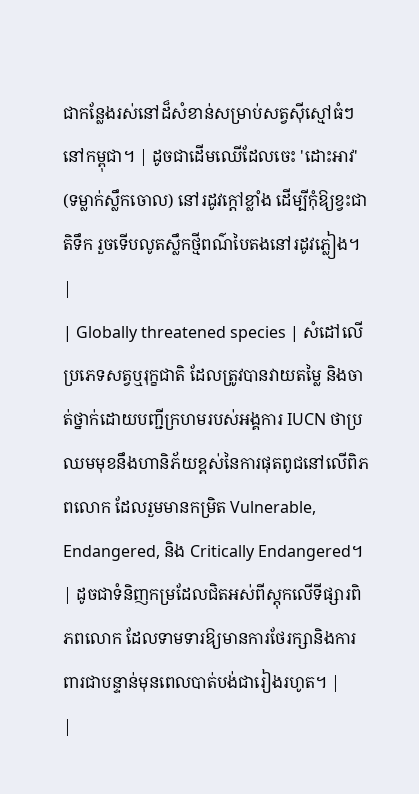ជាកន្លែងរស់នៅដ៏សំខាន់សម្រាប់សត្វស៊ីស្មៅធំៗនៅកម្ពុជា។ | ដូចជាដើមឈើដែលចេះ 'ដោះអាវ' (ទម្លាក់ស្លឹកចោល) នៅរដូវក្តៅខ្លាំង ដើម្បីកុំឱ្យខ្វះជាតិទឹក រួចទើបលូតស្លឹកថ្មីពណ៌បៃតងនៅរដូវភ្លៀង។ |
| Globally threatened species | សំដៅលើប្រភេទសត្វឬរុក្ខជាតិ ដែលត្រូវបានវាយតម្លៃ និងចាត់ថ្នាក់ដោយបញ្ជីក្រហមរបស់អង្គការ IUCN ថាប្រឈមមុខនឹងហានិភ័យខ្ពស់នៃការផុតពូជនៅលើពិភពលោក ដែលរួមមានកម្រិត Vulnerable, Endangered, និង Critically Endangered។ | ដូចជាទំនិញកម្រដែលជិតអស់ពីស្តុកលើទីផ្សារពិភពលោក ដែលទាមទារឱ្យមានការថែរក្សានិងការពារជាបន្ទាន់មុនពេលបាត់បង់ជារៀងរហូត។ |
|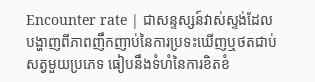Encounter rate | ជាសន្ទស្សន៍វាស់ស្ទង់ដែលបង្ហាញពីភាពញឹកញាប់នៃការប្រទះឃើញឬថតជាប់សត្វមួយប្រភេទ ធៀបនឹងទំហំនៃការខិតខំ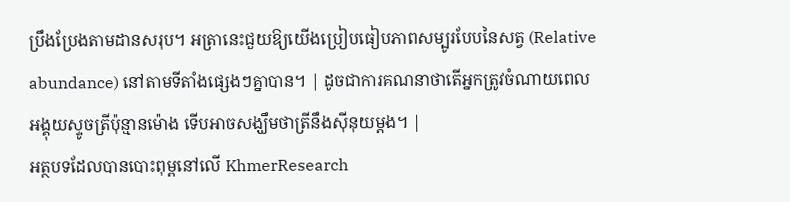ប្រឹងប្រែងតាមដានសរុប។ អត្រានេះជួយឱ្យយើងប្រៀបធៀបភាពសម្បូរបែបនៃសត្វ (Relative abundance) នៅតាមទីតាំងផ្សេងៗគ្នាបាន។ | ដូចជាការគណនាថាតើអ្នកត្រូវចំណាយពេលអង្គុយស្ទូចត្រីប៉ុន្មានម៉ោង ទើបអាចសង្ឃឹមថាត្រីនឹងស៊ីនុយម្តង។ |
អត្ថបទដែលបានបោះពុម្ពនៅលើ KhmerResearch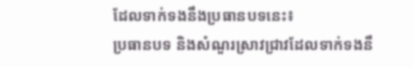ដែលទាក់ទងនឹងប្រធានបទនេះ៖
ប្រធានបទ និងសំណួរស្រាវជ្រាវដែលទាក់ទងនឹ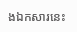ងឯកសារនេះ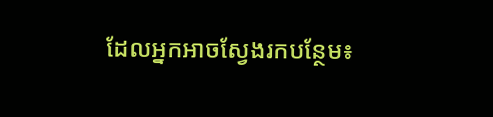ដែលអ្នកអាចស្វែងរកបន្ថែម៖